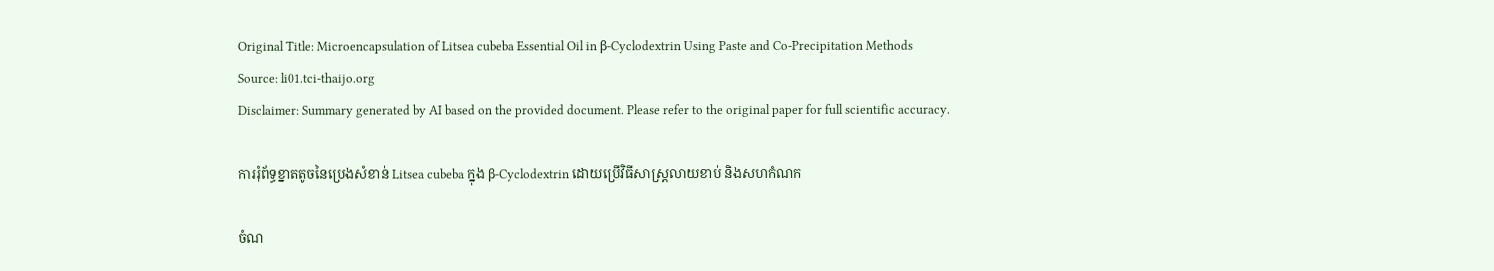Original Title: Microencapsulation of Litsea cubeba Essential Oil in β-Cyclodextrin Using Paste and Co-Precipitation Methods
Source: li01.tci-thaijo.org
Disclaimer: Summary generated by AI based on the provided document. Please refer to the original paper for full scientific accuracy.

ការរុំព័ទ្ធខ្នាតតូចនៃប្រេងសំខាន់ Litsea cubeba ក្នុង β-Cyclodextrin ដោយប្រើវិធីសាស្ត្រលាយខាប់ និងសហកំណក

ចំណ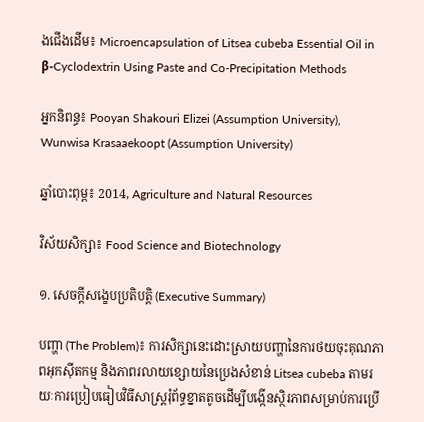ងជើងដើម៖ Microencapsulation of Litsea cubeba Essential Oil in β-Cyclodextrin Using Paste and Co-Precipitation Methods

អ្នកនិពន្ធ៖ Pooyan Shakouri Elizei (Assumption University), Wunwisa Krasaaekoopt (Assumption University)

ឆ្នាំបោះពុម្ព៖ 2014, Agriculture and Natural Resources

វិស័យសិក្សា៖ Food Science and Biotechnology

១. សេចក្តីសង្ខេបប្រតិបត្តិ (Executive Summary)

បញ្ហា (The Problem)៖ ការសិក្សានេះដោះស្រាយបញ្ហានៃការថយចុះគុណភាពអុកស៊ីតកម្ម និងភាពរលាយខ្សោយនៃប្រេងសំខាន់ Litsea cubeba តាមរយៈការប្រៀបធៀបវិធីសាស្ត្ររុំព័ទ្ធខ្នាតតូចដើម្បីបង្កើនស្ថិរភាពសម្រាប់ការប្រើ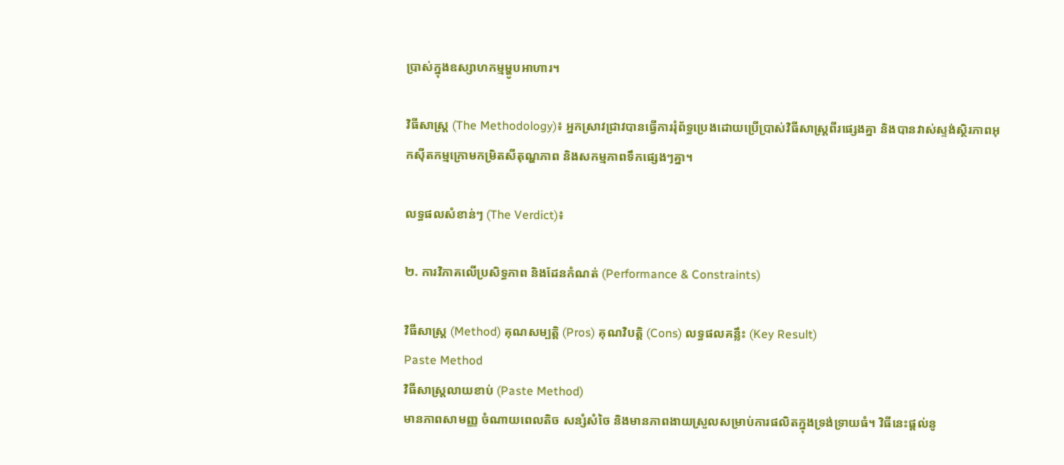ប្រាស់ក្នុងឧស្សាហកម្មម្ហូបអាហារ។

វិធីសាស្ត្រ (The Methodology)៖ អ្នកស្រាវជ្រាវបានធ្វើការរុំព័ទ្ធប្រេងដោយប្រើប្រាស់វិធីសាស្ត្រពីរផ្សេងគ្នា និងបានវាស់ស្ទង់ស្ថិរភាពអុកស៊ីតកម្មក្រោមកម្រិតសីតុណ្ហភាព និងសកម្មភាពទឹកផ្សេងៗគ្នា។

លទ្ធផលសំខាន់ៗ (The Verdict)៖

២. ការវិភាគលើប្រសិទ្ធភាព និងដែនកំណត់ (Performance & Constraints)

វិធីសាស្ត្រ (Method) គុណសម្បត្តិ (Pros) គុណវិបត្តិ (Cons) លទ្ធផលគន្លឹះ (Key Result)
Paste Method
វិធីសាស្ត្រលាយខាប់ (Paste Method)
មានភាពសាមញ្ញ ចំណាយពេលតិច សន្សំសំចៃ និងមានភាពងាយស្រួលសម្រាប់ការផលិតក្នុងទ្រង់ទ្រាយធំ។ វិធីនេះផ្តល់នូ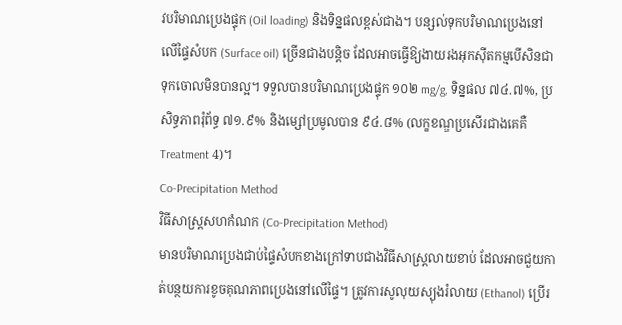វបរិមាណប្រេងផ្ទុក (Oil loading) និងទិន្នផលខ្ពស់ជាង។ បន្សល់ទុកបរិមាណប្រេងនៅលើផ្ទៃសំបក (Surface oil) ច្រើនជាងបន្តិច ដែលអាចធ្វើឱ្យងាយរងអុកស៊ីតកម្មបើសិនជាទុកចោលមិនបានល្អ។ ទទួលបានបរិមាណប្រេងផ្ទុក ១០២ mg/g, ទិន្នផល ៧៤.៧%, ប្រសិទ្ធភាពរុំព័ទ្ធ ៧១.៩% និងម្សៅប្រមូលបាន ៩៤.៨% (លក្ខខណ្ឌប្រសើរជាងគេគឺ Treatment 4)។
Co-Precipitation Method
វិធីសាស្ត្រសហកំណក (Co-Precipitation Method)
មានបរិមាណប្រេងជាប់ផ្ទៃសំបកខាងក្រៅទាបជាងវិធីសាស្ត្រលាយខាប់ ដែលអាចជួយកាត់បន្ថយការខូចគុណភាពប្រេងនៅលើផ្ទៃ។ ត្រូវការសូលុយស្យុងរំលាយ (Ethanol) ប្រើរ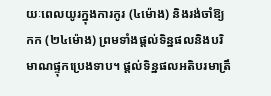យៈពេលយូរក្នុងការកូរ (៤ម៉ោង) និងរង់ចាំឱ្យកក (២៤ម៉ោង) ព្រមទាំងផ្តល់ទិន្នផលនិងបរិមាណផ្ទុកប្រេងទាប។ ផ្តល់ទិន្នផលអតិបរមាត្រឹ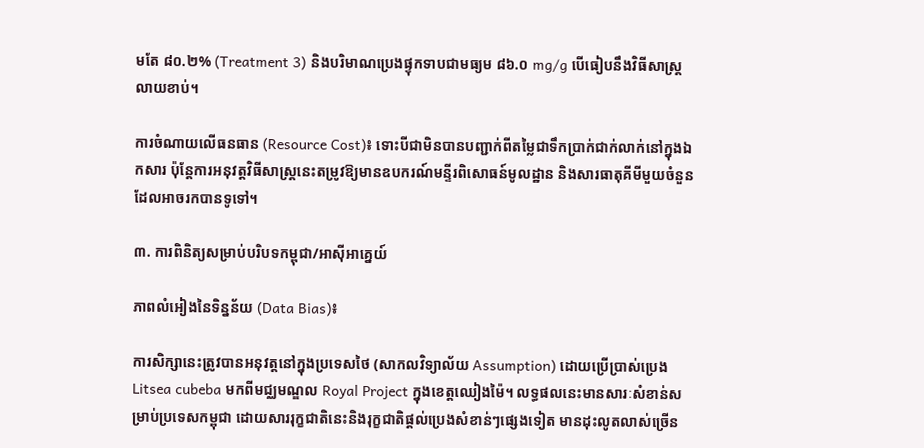មតែ ៨០.២% (Treatment 3) និងបរិមាណប្រេងផ្ទុកទាបជាមធ្យម ៨៦.០ mg/g បើធៀបនឹងវិធីសាស្ត្រលាយខាប់។

ការចំណាយលើធនធាន (Resource Cost)៖ ទោះបីជាមិនបានបញ្ជាក់ពីតម្លៃជាទឹកប្រាក់ជាក់លាក់នៅក្នុងឯកសារ ប៉ុន្តែការអនុវត្តវិធីសាស្ត្រនេះតម្រូវឱ្យមានឧបករណ៍មន្ទីរពិសោធន៍មូលដ្ឋាន និងសារធាតុគីមីមួយចំនួនដែលអាចរកបានទូទៅ។

៣. ការពិនិត្យសម្រាប់បរិបទកម្ពុជា/អាស៊ីអាគ្នេយ៍

ភាពលំអៀងនៃទិន្នន័យ (Data Bias)៖

ការសិក្សានេះត្រូវបានអនុវត្តនៅក្នុងប្រទេសថៃ (សាកលវិទ្យាល័យ Assumption) ដោយប្រើប្រាស់ប្រេង Litsea cubeba មកពីមជ្ឈមណ្ឌល Royal Project ក្នុងខេត្តឈៀងម៉ៃ។ លទ្ធផលនេះមានសារៈសំខាន់សម្រាប់ប្រទេសកម្ពុជា ដោយសាររុក្ខជាតិនេះនិងរុក្ខជាតិផ្តល់ប្រេងសំខាន់ៗផ្សេងទៀត មានដុះលូតលាស់ច្រើន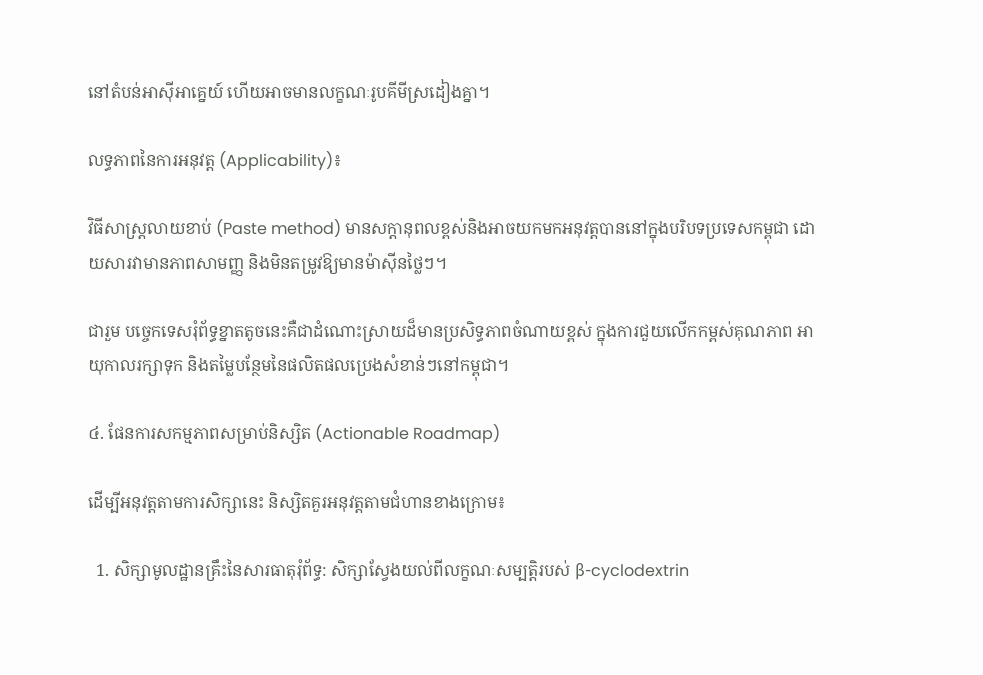នៅតំបន់អាស៊ីអាគ្នេយ៍ ហើយអាចមានលក្ខណៈរូបគីមីស្រដៀងគ្នា។

លទ្ធភាពនៃការអនុវត្ត (Applicability)៖

វិធីសាស្ត្រលាយខាប់ (Paste method) មានសក្តានុពលខ្ពស់និងអាចយកមកអនុវត្តបាននៅក្នុងបរិបទប្រទេសកម្ពុជា ដោយសារវាមានភាពសាមញ្ញ និងមិនតម្រូវឱ្យមានម៉ាស៊ីនថ្លៃៗ។

ជារួម បច្ចេកទេសរុំព័ទ្ធខ្នាតតូចនេះគឺជាដំណោះស្រាយដ៏មានប្រសិទ្ធភាពចំណាយខ្ពស់ ក្នុងការជួយលើកកម្ពស់គុណភាព អាយុកាលរក្សាទុក និងតម្លៃបន្ថែមនៃផលិតផលប្រេងសំខាន់ៗនៅកម្ពុជា។

៤. ផែនការសកម្មភាពសម្រាប់និស្សិត (Actionable Roadmap)

ដើម្បីអនុវត្តតាមការសិក្សានេះ និស្សិតគួរអនុវត្តតាមជំហានខាងក្រោម៖

  1. សិក្សាមូលដ្ឋានគ្រឹះនៃសារធាតុរុំព័ទ្ធ: សិក្សាស្វែងយល់ពីលក្ខណៈសម្បត្តិរបស់ β-cyclodextrin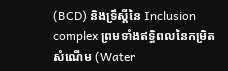(BCD) និងទ្រឹស្តីនៃ Inclusion complex ព្រមទាំងឥទ្ធិពលនៃកម្រិតសំណើម (Water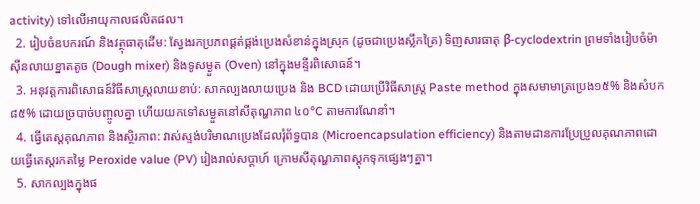activity) ទៅលើអាយុកាលផលិតផល។
  2. រៀបចំឧបករណ៍ និងវត្ថុធាតុដើម: ស្វែងរកប្រភពផ្គត់ផ្គង់ប្រេងសំខាន់ក្នុងស្រុក (ដូចជាប្រេងស្លឹកគ្រៃ) ទិញសារធាតុ β-cyclodextrin ព្រមទាំងរៀបចំម៉ាស៊ីនលាយខ្នាតតូច (Dough mixer) និងទូសម្ងួត (Oven) នៅក្នុងមន្ទីរពិសោធន៍។
  3. អនុវត្តការពិសោធន៍វិធីសាស្ត្រលាយខាប់: សាកល្បងលាយប្រេង និង BCD ដោយប្រើវិធីសាស្ត្រ Paste method ក្នុងសមាមាត្រប្រេង១៥% និងសំបក៨៥% ដោយច្របាច់បញ្ចូលគ្នា ហើយយកទៅសម្ងួតនៅសីតុណ្ហភាព ៤០°C តាមការណែនាំ។
  4. ធ្វើតេស្តគុណភាព និងស្ថិរភាព: វាស់ស្ទង់បរិមាណប្រេងដែលរុំព័ទ្ធបាន (Microencapsulation efficiency) និងតាមដានការប្រែប្រួលគុណភាពដោយធ្វើតេស្តរកតម្លៃ Peroxide value (PV) រៀងរាល់សប្តាហ៍ ក្រោមសីតុណ្ហភាពស្តុកទុកផ្សេងៗគ្នា។
  5. សាកល្បងក្នុងផ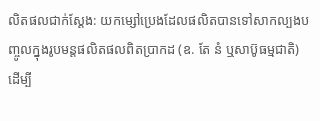លិតផលជាក់ស្តែង: យកម្សៅប្រេងដែលផលិតបានទៅសាកល្បងបញ្ចូលក្នុងរូបមន្តផលិតផលពិតប្រាកដ (ឧ. តែ នំ ឬសាប៊ូធម្មជាតិ) ដើម្បី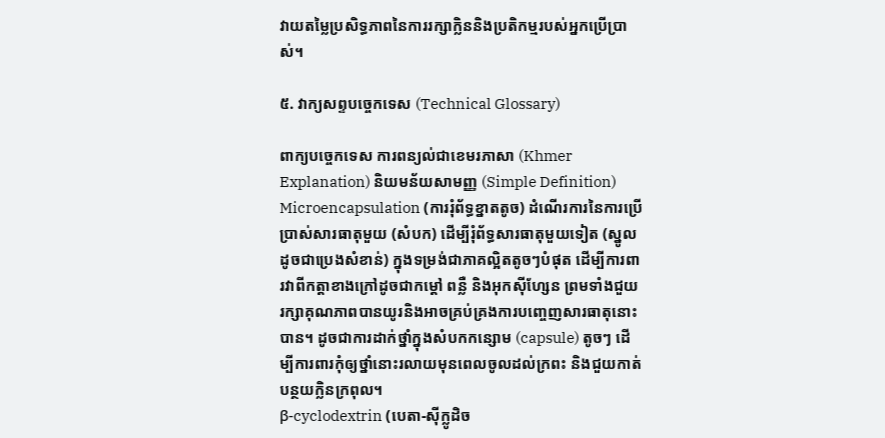វាយតម្លៃប្រសិទ្ធភាពនៃការរក្សាក្លិននិងប្រតិកម្មរបស់អ្នកប្រើប្រាស់។

៥. វាក្យសព្ទបច្ចេកទេស (Technical Glossary)

ពាក្យបច្ចេកទេស ការពន្យល់ជាខេមរភាសា (Khmer Explanation) និយមន័យសាមញ្ញ (Simple Definition)
Microencapsulation (ការរុំព័ទ្ធខ្នាតតូច) ដំណើរការនៃការប្រើប្រាស់សារធាតុមួយ (សំបក) ដើម្បីរុំព័ទ្ធសារធាតុមួយទៀត (ស្នូល ដូចជាប្រេងសំខាន់) ក្នុងទម្រង់ជាភាគល្អិតតូចៗបំផុត ដើម្បីការពារវាពីកត្តាខាងក្រៅដូចជាកម្តៅ ពន្លឺ និងអុកស៊ីហ្សែន ព្រមទាំងជួយរក្សាគុណភាពបានយូរនិងអាចគ្រប់គ្រងការបញ្ចេញសារធាតុនោះបាន។ ដូចជាការដាក់ថ្នាំក្នុងសំបកកន្សោម (capsule) តូចៗ ដើម្បីការពារកុំឲ្យថ្នាំនោះរលាយមុនពេលចូលដល់ក្រពះ និងជួយកាត់បន្ថយក្លិនក្រពុល។
β-cyclodextrin (បេតា-ស៊ីក្លូដិច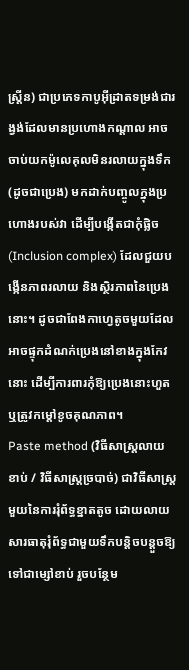ស្ត្រីន) ជាប្រភេទកាបូអ៊ីដ្រាតទម្រង់ជារង្វង់ដែលមានប្រហោងកណ្តាល អាចចាប់យកម៉ូលេគុលមិនរលាយក្នុងទឹក (ដូចជាប្រេង) មកដាក់បញ្ចូលក្នុងប្រហោងរបស់វា ដើម្បីបង្កើតជាកុំផ្លិច (Inclusion complex) ដែលជួយបង្កើនភាពរលាយ និងស្ថិរភាពនៃប្រេងនោះ។ ដូចជាពែងកាហ្វេតូចមួយដែលអាចផ្ទុកដំណក់ប្រេងនៅខាងក្នុងកែវនោះ ដើម្បីការពារកុំឱ្យប្រេងនោះហួត ឬត្រូវកម្តៅខូចគុណភាព។
Paste method (វិធីសាស្ត្រលាយខាប់ / វិធីសាស្ត្រច្របាច់) ជាវិធីសាស្ត្រមួយនៃការរុំព័ទ្ធខ្នាតតូច ដោយលាយសារធាតុរុំព័ទ្ធជាមួយទឹកបន្តិចបន្តួចឱ្យទៅជាម្សៅខាប់ រួចបន្ថែម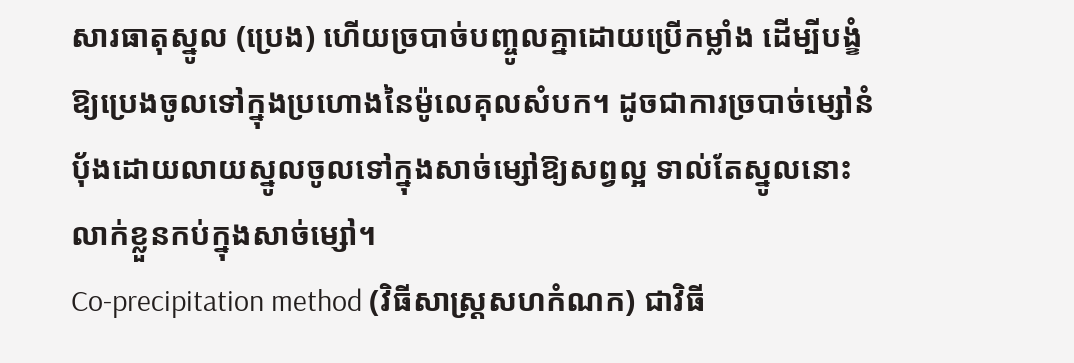សារធាតុស្នូល (ប្រេង) ហើយច្របាច់បញ្ចូលគ្នាដោយប្រើកម្លាំង ដើម្បីបង្ខំឱ្យប្រេងចូលទៅក្នុងប្រហោងនៃម៉ូលេគុលសំបក។ ដូចជាការច្របាច់ម្សៅនំប៉័ងដោយលាយស្នូលចូលទៅក្នុងសាច់ម្សៅឱ្យសព្វល្អ ទាល់តែស្នូលនោះលាក់ខ្លួនកប់ក្នុងសាច់ម្សៅ។
Co-precipitation method (វិធីសាស្ត្រសហកំណក) ជាវិធី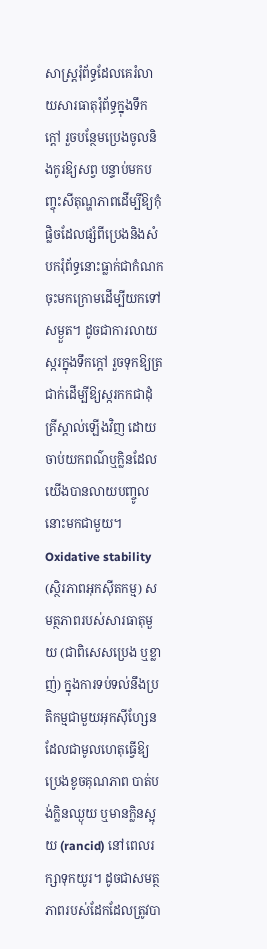សាស្ត្ររុំព័ទ្ធដែលគេរំលាយសារធាតុរុំព័ទ្ធក្នុងទឹកក្តៅ រួចបន្ថែមប្រេងចូលនិងកូរឱ្យសព្វ បន្ទាប់មកបញ្ចុះសីតុណ្ហភាពដើម្បីឱ្យកុំផ្លិចដែលផ្សំពីប្រេងនិងសំបករុំព័ទ្ធនោះធ្លាក់ជាកំណកចុះមកក្រោមដើម្បីយកទៅសម្ងួត។ ដូចជាការលាយស្ករក្នុងទឹកក្តៅ រួចទុកឱ្យត្រជាក់ដើម្បីឱ្យស្ករកកជាដុំគ្រីស្តាល់ឡើងវិញ ដោយចាប់យកពណ៌ឬក្លិនដែលយើងបានលាយបញ្ចូលនោះមកជាមួយ។
Oxidative stability (ស្ថិរភាពអុកស៊ីតកម្ម) សមត្ថភាពរបស់សារធាតុមួយ (ជាពិសេសប្រេង ឬខ្លាញ់) ក្នុងការទប់ទល់នឹងប្រតិកម្មជាមួយអុកស៊ីហ្សែន ដែលជាមូលហេតុធ្វើឱ្យប្រេងខូចគុណភាព បាត់បង់ក្លិនឈ្ងុយ ឬមានក្លិនស្អុយ (rancid) នៅពេលរក្សាទុកយូរ។ ដូចជាសមត្ថភាពរបស់ដែកដែលត្រូវបា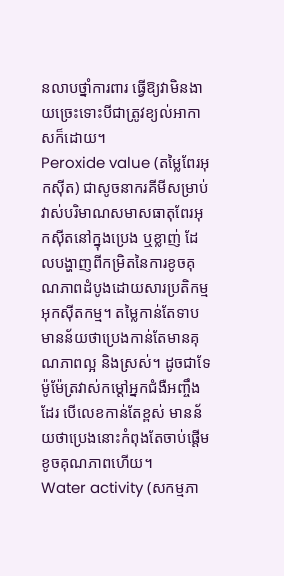នលាបថ្នាំការពារ ធ្វើឱ្យវាមិនងាយច្រេះទោះបីជាត្រូវខ្យល់អាកាសក៏ដោយ។
Peroxide value (តម្លៃពែរអុកស៊ីត) ជាសូចនាករគីមីសម្រាប់វាស់បរិមាណសមាសធាតុពែរអុកស៊ីតនៅក្នុងប្រេង ឬខ្លាញ់ ដែលបង្ហាញពីកម្រិតនៃការខូចគុណភាពដំបូងដោយសារប្រតិកម្មអុកស៊ីតកម្ម។ តម្លៃកាន់តែទាបមានន័យថាប្រេងកាន់តែមានគុណភាពល្អ និងស្រស់។ ដូចជាទែម៉ូម៉ែត្រវាស់កម្តៅអ្នកជំងឺអញ្ចឹងដែរ បើលេខកាន់តែខ្ពស់ មានន័យថាប្រេងនោះកំពុងតែចាប់ផ្តើមខូចគុណភាពហើយ។
Water activity (សកម្មភា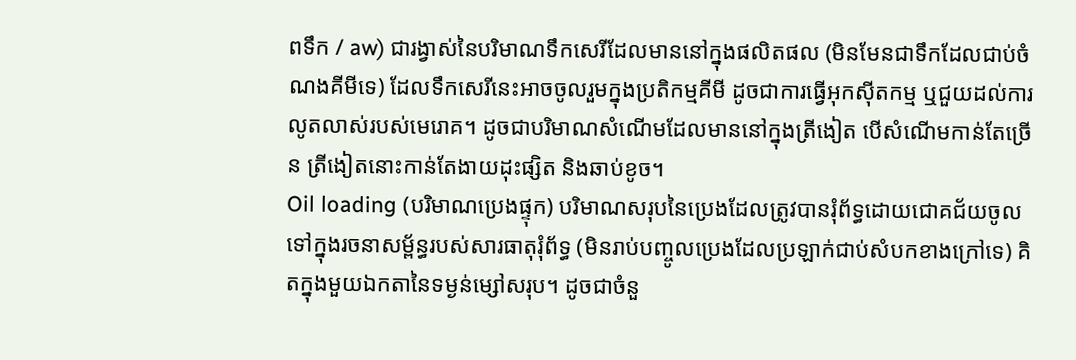ពទឹក / aw) ជារង្វាស់នៃបរិមាណទឹកសេរីដែលមាននៅក្នុងផលិតផល (មិនមែនជាទឹកដែលជាប់ចំណងគីមីទេ) ដែលទឹកសេរីនេះអាចចូលរួមក្នុងប្រតិកម្មគីមី ដូចជាការធ្វើអុកស៊ីតកម្ម ឬជួយដល់ការលូតលាស់របស់មេរោគ។ ដូចជាបរិមាណសំណើមដែលមាននៅក្នុងត្រីងៀត បើសំណើមកាន់តែច្រើន ត្រីងៀតនោះកាន់តែងាយដុះផ្សិត និងឆាប់ខូច។
Oil loading (បរិមាណប្រេងផ្ទុក) បរិមាណសរុបនៃប្រេងដែលត្រូវបានរុំព័ទ្ធដោយជោគជ័យចូលទៅក្នុងរចនាសម្ព័ន្ធរបស់សារធាតុរុំព័ទ្ធ (មិនរាប់បញ្ចូលប្រេងដែលប្រឡាក់ជាប់សំបកខាងក្រៅទេ) គិតក្នុងមួយឯកតានៃទម្ងន់ម្សៅសរុប។ ដូចជាចំនួ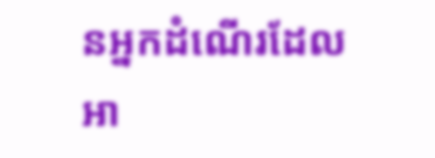នអ្នកដំណើរដែលអា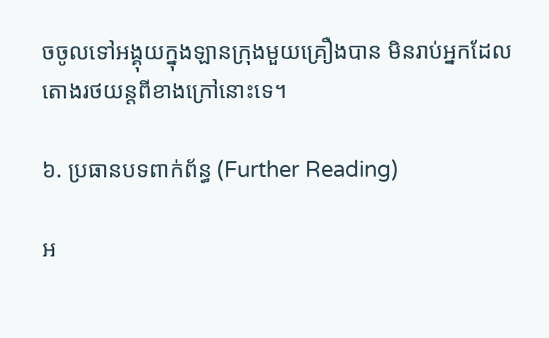ចចូលទៅអង្គុយក្នុងឡានក្រុងមួយគ្រឿងបាន មិនរាប់អ្នកដែលតោងរថយន្តពីខាងក្រៅនោះទេ។

៦. ប្រធានបទពាក់ព័ន្ធ (Further Reading)

អ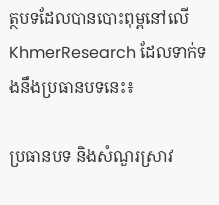ត្ថបទដែលបានបោះពុម្ពនៅលើ KhmerResearch ដែលទាក់ទងនឹងប្រធានបទនេះ៖

ប្រធានបទ និងសំណួរស្រាវ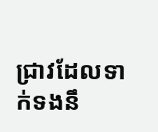ជ្រាវដែលទាក់ទងនឹ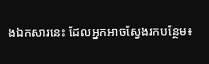ងឯកសារនេះ ដែលអ្នកអាចស្វែងរកបន្ថែម៖